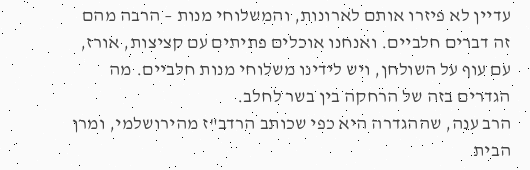עדיין לא פיזרו אותם לארונות, והמשלוחי מנות – הרבה מהם זה דברים חלביים. ואנחנו אוכלים פתיתים עם קציצות, אורז, עם עוף על השולחן, ויש לידינו משלוחי מנות חלביים. מה הגדרים בזה של הרחקה בין בשר לחלב.
הרב ענה, שההגדרה היא כפי שכותב הרדב"ז מהירושלמי, ומרן הבית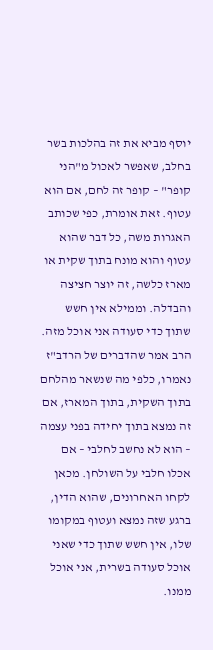יוסף מביא את זה בהלכות בשר בחלב, שאפשר לאכול מ"הני קופר" – קופר זה לחם, אם הוא עטוף. זאת אומרת, כפי שכותב האגרות משה, כל דבר שהוא עטוף והוא מונח בתוך שקית או מארז כלשה, זה יוצר חציצה והבדלה. וממילא אין חשש שתוך כדי סעודה אני אוכל מזה.
הרב אמר שהדברים של הרדב"ז נאמרו, כלפי מה שנשאר מהלחם בתוך השקית, בתוך המארז, אם זה נמצא בתוך יחידה בפני עצמה – הוא לא נחשב לחלבי – אם אכלו חלבי על השולחן. מכאן לקחו האחרונים, שהוא הדין, ברגע שזה נמצא ועטוף במקומו שלו, אין חשש שתוך כדי שאני אוכל סעודה בשרית, אני אוכל ממנו.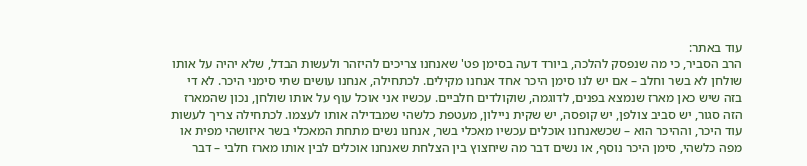עוד באתר:
הרב הסביר, כי מה שנפסק להלכה, ביורד דעה בסימן פט' שאנחנו צריכים להיזהר ולעשות הבדל, שלא יהיה על אותו שולחן לא בשר וחלב – אם יש לנו סימן היכר אחד אנחנו מקילים. לכתחילה, אנחנו עושים שתי סימני היכר. לא די בזה שיש כאן מארז שנמצא בפנים, לדוגמה, שוקולדים חלביים. עכשיו אני אוכל עוף על אותו שולחן, נכון שהמארז הזה סגור, יש סביב צולפן, יש קופסה, יש שקית ניילון, מעטפת כלשהי שמבדילה אותו לעצמו. לכתחילה צריך לעשות עוד היכר, וההיכר הוא – שכשאנחנו אוכלים עכשיו מאכלי בשר, אנחנו נשים מתחת המאכלי בשר איזושהי מפית או מפה כלשהי, סימן היכר נוסף, או נשים דבר מה שיחצוץ בין הצלחת שאנחנו אוכלים לבין אותו מארז חלבי – דבר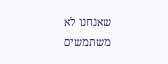שאנחנו לא משתמשים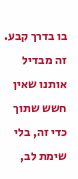בו בדרך קבע. זה מבדיל אותנו שאין חשש שתוך כדי זה, בלי שימת לב,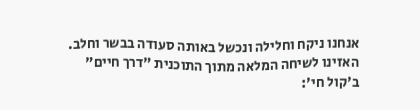אנחנו ניקח וחלילה ונכשל באותה סעודה בבשר וחלב.
האזינו לשיחה המלאה מתוך התוכנית "דרך חיים" ב'קול חי':